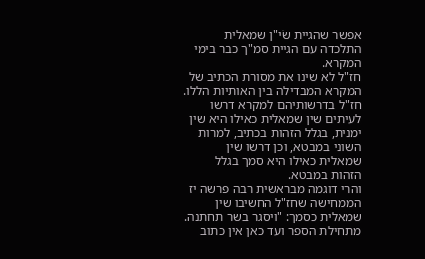אפשר שהגיית שׂי"ן שמאלית התלכדה עם הגיית סמ"ך כבר בימי המקרא.
חז"ל לא שינו את מסורת הכתיב של המקרא המבדילה בין האותיות הללו.
חז"ל בדרשותיהם למקרא דרשו לעיתים שין שמאלית כאילו היא שין ימנית, בגלל הזהות בכתיב, למרות השוני במבטא, וכן דרשו שין שמאלית כאילו היא סמך בגלל הזהות במבטא.
והרי דוגמה מבראשית רבה פרשה יז הממחישה שחז"ל החשיבו שין שמאלית כסמך: "ויסגר בשר תחתנה. מתחילת הספר ועד כאן אין כתוב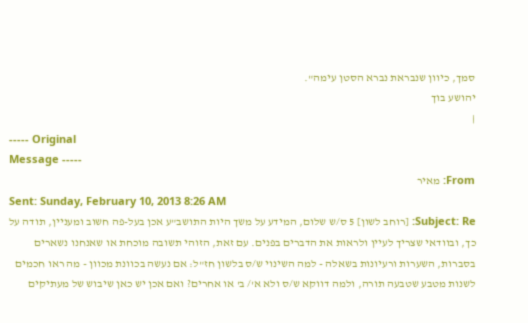סמך, כיוון שנבראת נברא הסטן עימה".
יהושע בוך
|
----- Original
Message -----
From: מאיר
Sent: Sunday, February 10, 2013 8:26 AM
Subject: Re: [רוחב לשון] 5 ס/ש שלום, המידע על משך היות התושב"ע אכן בעל-פה חשוב ומעניין, תודה על כך, ובוודאי שצריך לעיין ולראות את הדברים בפנים. עם זאת, הזוהי תשובה מוכחת או שאנחנו נשארים בסברות, השערות ורעיונות בשאלה - למה השינוי ש/ס בלשון חז"ל: אם נעשה בכוונת מכוון - מה ראו חכמים לשנות מטבע שטבעה תורה, ולמה דווקא ש/ס ולא א'/ ב' או אחרים? ואם אכן יש כאן שיבוש של מעתיקים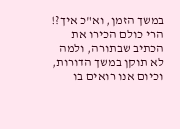במשך הזמן, וא"כ איך?! הרי כולם הכירו את הכתיב שבתורה, ולמה לא תוקן במשך הדורות, וכיום אנו רואים בו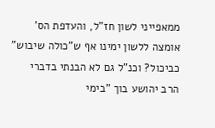ממאפייני לשון חז"ל, והעדפת הס' אומצה ללשון ימינו אף ש"כולה שיבוש" כביכול? וכנ"ל גם לא הבנתי בדברי הרב יהושע בוך "בימי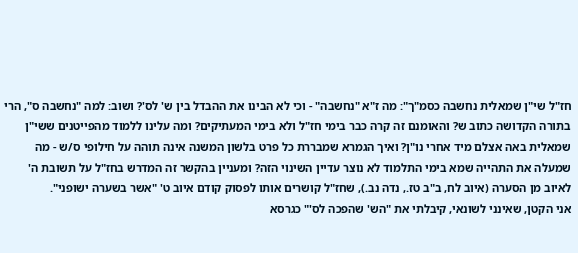חז"ל שי"ן שמאלית נחשבה כסמ"ך": מה ז"א "נחשבה" - וכי לא הבינו את ההבדל בין ש' לס'? ושוב: למה "נחשבה ס", הרי בתורה הקדושה כתוב ש? והאומנם זה קרה כבר בימי חז"ל ולא בימי המעתיקים? ומה עלינו ללמוד מהפייטנים ששי"ן שמאלית באה אצלם מיד אחרי נו"ן? ואיך הגמרא שמבררת כל פרט בלשון המשנה אינה תוהה על חילופי ס/ש - מה שמעלה את התהייה שמא בימי התלמוד לא נוצר עדיין השינוי הזה? ומעניין בהקשר זה המדרש בחז"ל על תשובת ה' לאיוב מן הסערה (איוב לח, ב"ב טז., נדה נב.), שחז"ל קושרים אותו לפסוק קודם איוב ט' "אשר בשערה ישופני".
אני הקטן, שאינני לשונאי, קיבלתי את "הש' שהפכה לס'" כגרסא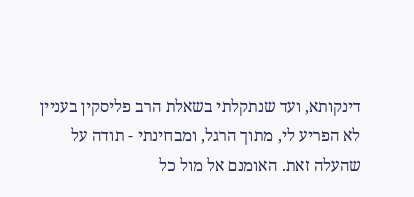דינקותא, ועד שנתקלתי בשאלת הרב פליסקין בעניין לא הפריע לי, מתוך הרגל, ומבחינתי - תודה על שהעלה זאת. האומנם אל מול כל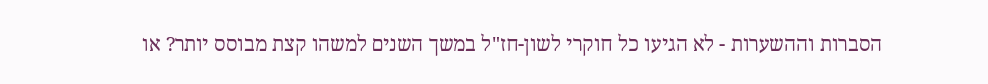הסברות וההשערות - לא הגיעו כל חוקרי לשון-חז"ל במשך השנים למשהו קצת מבוסס יותר? או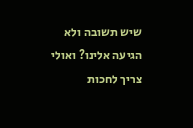שיש תשובה ולא הגיעה אלינו? ואולי צריך לחכות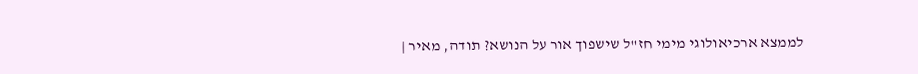לממצא ארכיאולוגי מימי חז"ל שישפוך אור על הנושא? תודה, מאיר |